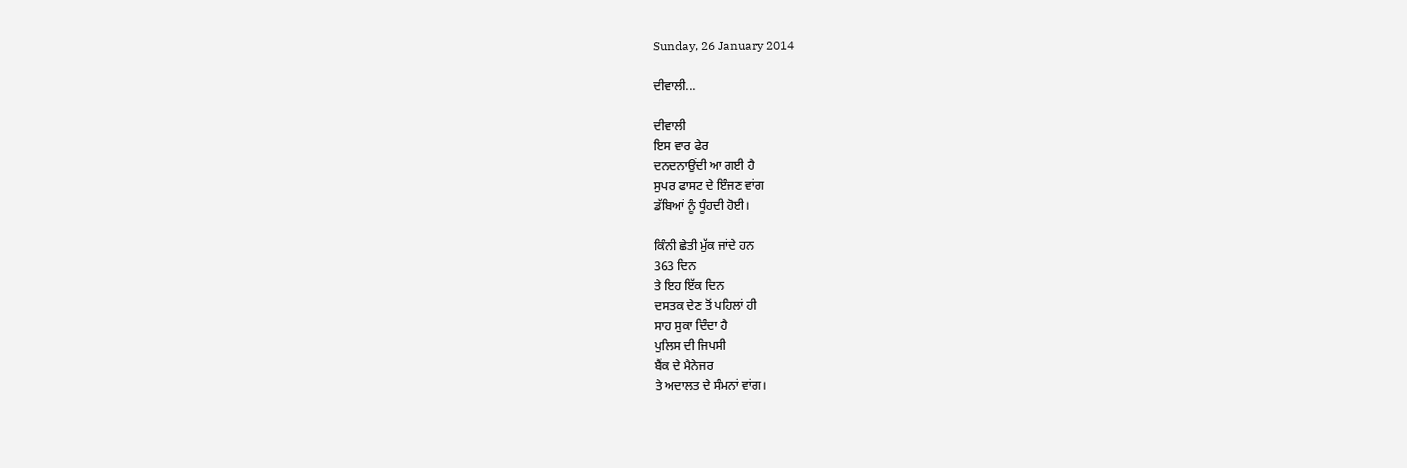Sunday, 26 January 2014

ਦੀਵਾਲੀ...

ਦੀਵਾਲੀ
ਇਸ ਵਾਰ ਫੇਰ
ਦਨਦਨਾਉਂਦੀ ਆ ਗਈ ਹੈ
ਸੁਪਰ ਫਾਸਟ ਦੇ ਇੰਜਣ ਵਾਂਗ
ਡੱਬਿਆਂ ਨੂੰ ਧੂੰਹਦੀ ਹੋਈ।

ਕਿੰਨੀ ਛੇਤੀ ਮੁੱਕ ਜਾਂਦੇ ਹਨ
363 ਦਿਨ
ਤੇ ਇਹ ਇੱਕ ਦਿਨ
ਦਸਤਕ ਦੇਣ ਤੋਂ ਪਹਿਲਾਂ ਹੀ
ਸਾਹ ਸੁਕਾ ਦਿੰਦਾ ਹੈ
ਪੁਲਿਸ ਦੀ ਜਿਪਸੀ
ਬੈਂਕ ਦੇ ਮੈਨੇਜਰ
ਤੇ ਅਦਾਲਤ ਦੇ ਸੰਮਨਾਂ ਵਾਂਗ।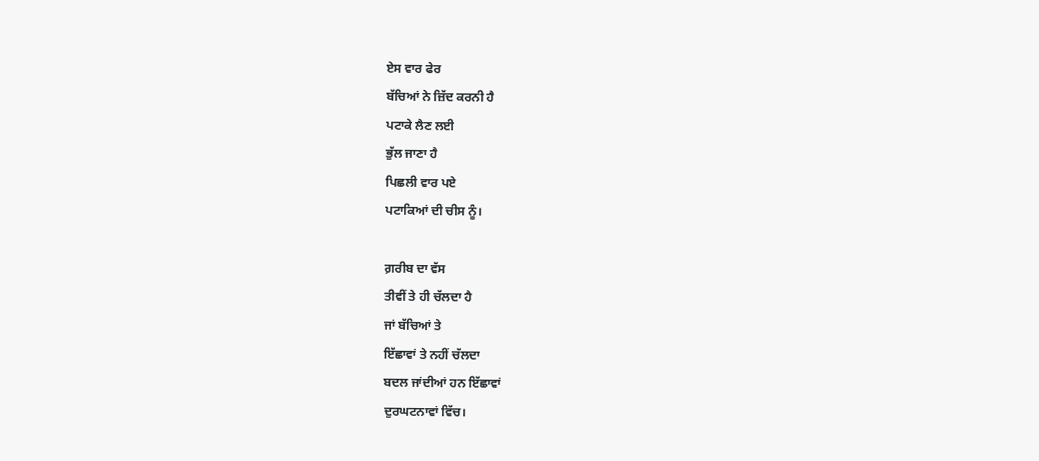ਏਸ ਵਾਰ ਫੇਰ
ਬੱਚਿਆਂ ਨੇ ਜ਼ਿੱਦ ਕਰਨੀ ਹੈ
ਪਟਾਕੇ ਲੈਣ ਲਈ
ਭੁੱਲ ਜਾਣਾ ਹੈ
ਪਿਛਲੀ ਵਾਰ ਪਏ
ਪਟਾਕਿਆਂ ਦੀ ਚੀਸ ਨੂੰ।

ਗ਼ਰੀਬ ਦਾ ਵੱਸ
ਤੀਵੀਂ ਤੇ ਹੀ ਚੱਲਦਾ ਹੈ
ਜਾਂ ਬੱਚਿਆਂ ਤੇ
ਇੱਛਾਵਾਂ ਤੇ ਨਹੀਂ ਚੱਲਦਾ
ਬਦਲ ਜਾਂਦੀਆਂ ਹਨ ਇੱਛਾਵਾਂ
ਦੁਰਘਟਨਾਵਾਂ ਵਿੱਚ।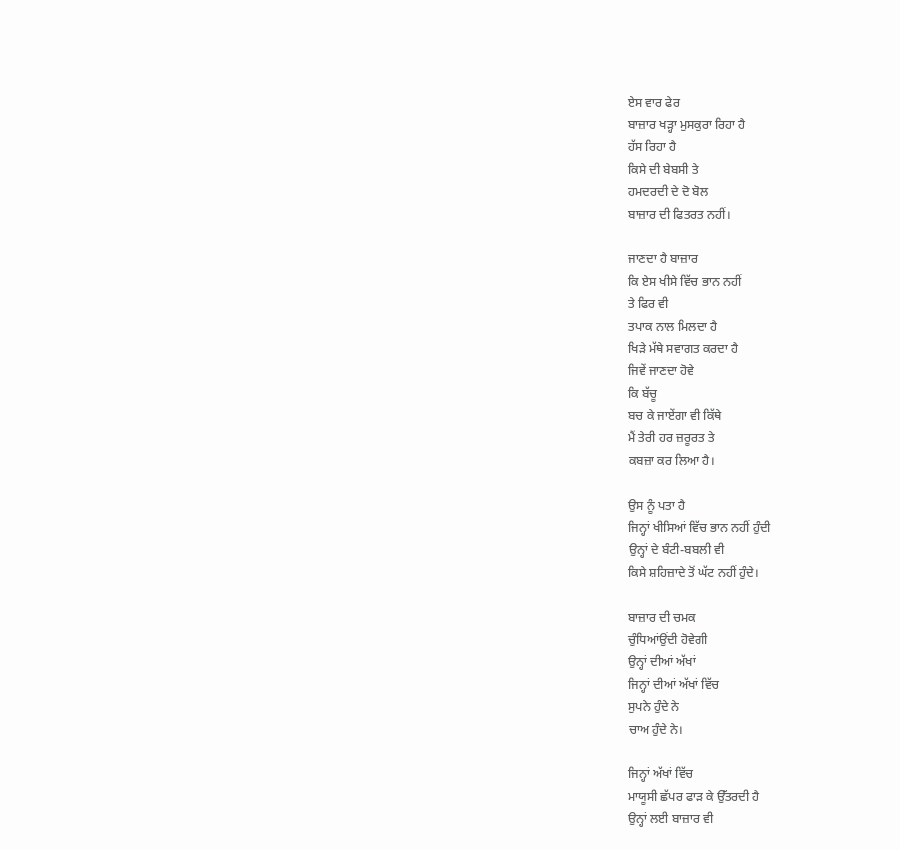ਏਸ ਵਾਰ ਫੇਰ
ਬਾਜ਼ਾਰ ਖੜ੍ਹਾ ਮੁਸਕੁਰਾ ਰਿਹਾ ਹੈ
ਹੱਸ ਰਿਹਾ ਹੈ
ਕਿਸੇ ਦੀ ਬੇਬਸੀ ਤੇ
ਹਮਦਰਦੀ ਦੇ ਦੋ ਬੋਲ
ਬਾਜ਼ਾਰ ਦੀ ਫਿਤਰਤ ਨਹੀਂ।

ਜਾਣਦਾ ਹੈ ਬਾਜ਼ਾਰ
ਕਿ ਏਸ ਖੀਸੇ ਵਿੱਚ ਭਾਨ ਨਹੀਂ
ਤੇ ਫਿਰ ਵੀ
ਤਪਾਕ ਨਾਲ ਮਿਲਦਾ ਹੈ
ਖਿੜੇ ਮੱਥੇ ਸਵਾਗਤ ਕਰਦਾ ਹੈ
ਜਿਵੇਂ ਜਾਣਦਾ ਹੋਵੇ
ਕਿ ਬੱਚੂ
ਬਚ ਕੇ ਜਾਏਂਗਾ ਵੀ ਕਿੱਥੇ
ਮੈਂ ਤੇਰੀ ਹਰ ਜ਼ਰੂਰਤ ਤੇ
ਕਬਜ਼ਾ ਕਰ ਲਿਆ ਹੈ।

ਉਸ ਨੂੰ ਪਤਾ ਹੈ
ਜਿਨ੍ਹਾਂ ਖੀਸਿਆਂ ਵਿੱਚ ਭਾਨ ਨਹੀਂ ਹੁੰਦੀ
ਉਨ੍ਹਾਂ ਦੇ ਬੰਟੀ-ਬਬਲੀ ਵੀ
ਕਿਸੇ ਸ਼ਹਿਜ਼ਾਦੇ ਤੋਂ ਘੱਟ ਨਹੀਂ ਹੁੰਦੇ।

ਬਾਜ਼ਾਰ ਦੀ ਚਮਕ
ਚੁੰਧਿਆਂਉਂਦੀ ਹੋਵੇਗੀ
ਉਨ੍ਹਾਂ ਦੀਆਂ ਅੱਖਾਂ
ਜਿਨ੍ਹਾਂ ਦੀਆਂ ਅੱਖਾਂ ਵਿੱਚ
ਸੁਪਨੇ ਹੁੰਦੇ ਨੇ
ਚਾਅ ਹੁੰਦੇ ਨੇ।

ਜਿਨ੍ਹਾਂ ਅੱਖਾਂ ਵਿੱਚ
ਮਾਯੂਸੀ ਛੱਪਰ ਫਾੜ ਕੇ ਉੱਤਰਦੀ ਹੈ
ਉਨ੍ਹਾਂ ਲਈ ਬਾਜ਼ਾਰ ਵੀ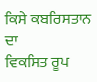ਕਿਸੇ ਕਬਰਿਸਤਾਨ ਦਾ
ਵਿਕਸਿਤ ਰੂਪ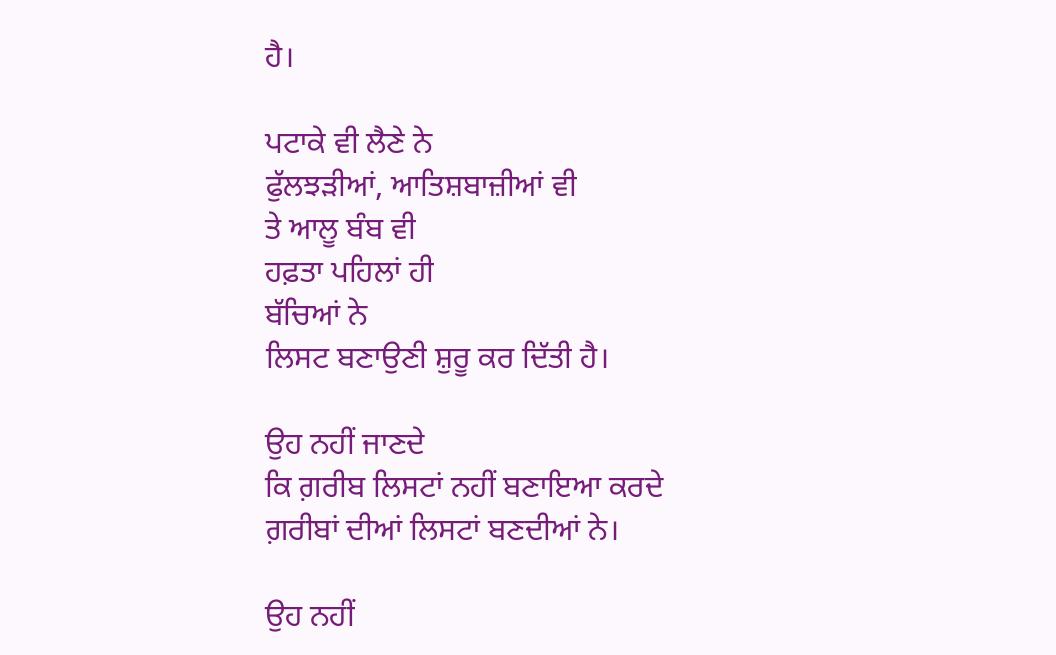ਹੈ।

ਪਟਾਕੇ ਵੀ ਲੈਣੇ ਨੇ
ਫੁੱਲਝੜੀਆਂ, ਆਤਿਸ਼ਬਾਜ਼ੀਆਂ ਵੀ
ਤੇ ਆਲੂ ਬੰਬ ਵੀ
ਹਫ਼ਤਾ ਪਹਿਲਾਂ ਹੀ
ਬੱਚਿਆਂ ਨੇ
ਲਿਸਟ ਬਣਾਉਣੀ ਸ਼ੁਰੂ ਕਰ ਦਿੱਤੀ ਹੈ।

ਉਹ ਨਹੀਂ ਜਾਣਦੇ
ਕਿ ਗ਼ਰੀਬ ਲਿਸਟਾਂ ਨਹੀਂ ਬਣਾਇਆ ਕਰਦੇ
ਗ਼ਰੀਬਾਂ ਦੀਆਂ ਲਿਸਟਾਂ ਬਣਦੀਆਂ ਨੇ।

ਉਹ ਨਹੀਂ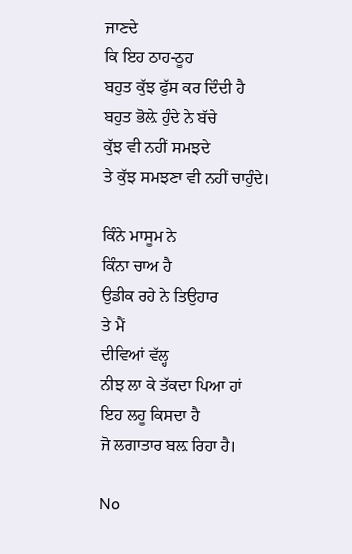ਜਾਣਦੇ
ਕਿ ਇਹ ਠਾਹ-ਠੂਹ
ਬਹੁਤ ਕੁੱਝ ਫੁੱਸ ਕਰ ਦਿੰਦੀ ਹੈ
ਬਹੁਤ ਭੋਲ਼ੇ ਹੁੰਦੇ ਨੇ ਬੱਚੇ
ਕੁੱਝ ਵੀ ਨਹੀਂ ਸਮਝਦੇ
ਤੇ ਕੁੱਝ ਸਮਝਣਾ ਵੀ ਨਹੀਂ ਚਾਹੁੰਦੇ।

ਕਿੰਨੇ ਮਾਸੂਮ ਨੇ
ਕਿੰਨਾ ਚਾਅ ਹੈ
ਉਡੀਕ ਰਹੇ ਨੇ ਤਿਉਹਾਰ
ਤੇ ਮੈਂ
ਦੀਵਿਆਂ ਵੱਲ੍ਹ
ਨੀਝ ਲਾ ਕੇ ਤੱਕਦਾ ਪਿਆ ਹਾਂ
ਇਹ ਲਹੂ ਕਿਸਦਾ ਹੈ
ਜੋ ਲਗਾਤਾਰ ਬਲ਼ ਰਿਹਾ ਹੈ।

No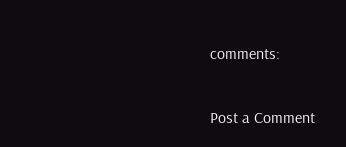comments:

Post a Comment